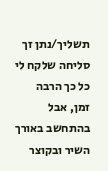תשליך/נתן זך
סליחה שלקח לי כל כך הרבה זמן, אבל בהתחשב באורך השיר ובקוצר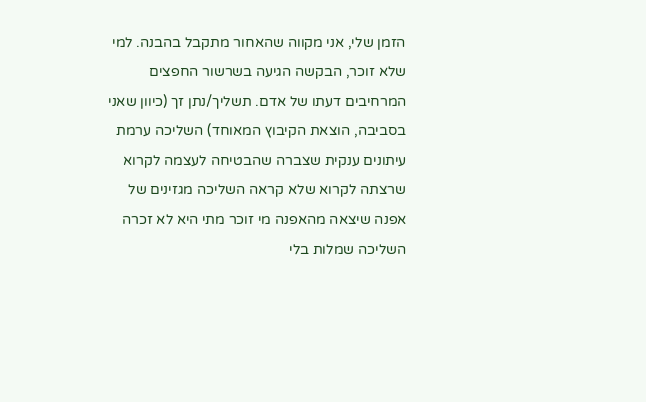הזמן שלי, אני מקווה שהאחור מתקבל בהבנה. למי שלא זוכר, הבקשה הגיעה בשרשור החפצים המרחיבים דעתו של אדם. תשליך/נתן זך (כיוון שאני בסביבה, הוצאת הקיבוץ המאוחד) השליכה ערמת עיתונים ענקית שצברה שהבטיחה לעצמה לקרוא שרצתה לקרוא שלא קראה השליכה מגזינים של אפנה שיצאה מהאפנה מי זוכר מתי היא לא זכרה השליכה שמלות בלי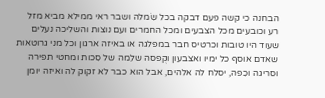הבחנה כי קשה פעם דבקה בכל שִׂמלה ושבר ראי ממילא מביא מזל רע וכובעים מכל הצבעים ומכל החמרים ועם נוצות והשליכה נעלים שעוד היו טובות וכרטיס חבר במפלגה או באיזה ארגון וכל מני גרוטאות שאדם אוסף כל ימיו ואצבעון וקֻפסה שלֵמה של סִכות ומחטי תפירה וסריגה וכִפה, יסלח לה אלהים, אבל הוא כבר לא זקוק לה ואיזה יומן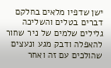ישן שדפיו מלאים בחלקם דברים בטלים והשליכה גלילים שלמים של ניר שחור להאפלה ודבק מגע ונעצים שהולכים עם זה ואחר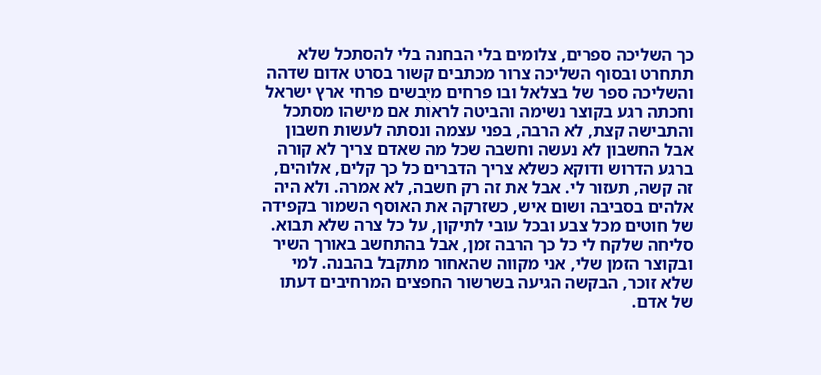כך השליכה ספרים, צלומים בלי הבחנה בלי להסתכל שלא תתחרט ובסוף השליכה צרור מכתבים קשור בסרט אדום שדהה והשליכה ספר של בצלאל ובו פרחים מיֻבשים פרחי ארץ ישראל וחכתה רגע בקוצר נשימה והביטה לראות אם מישהו מסתכל והתבישה קצת, לא הרבה, בפני עצמה ונסתה לעשות חשבון אבל החשבון לא נעשה וחשבה שכל מה שאדם צריך לא קורה ברגע הדרוש ודוקא כשלא צריך הדברים כל כך קלים, אלוהים, זה קשה, תעזור לי. אבל את זה רק חשבה, לא אמרה. ולא היה אלהים בסביבה ושום איש, כשזרקה את האוסף השמור בקפידה של חוטים מכל צבע ובכל עובי לתיקון, על כל צרה שלא תבוא.
סליחה שלקח לי כל כך הרבה זמן, אבל בהתחשב באורך השיר ובקוצר הזמן שלי, אני מקווה שהאחור מתקבל בהבנה. למי שלא זוכר, הבקשה הגיעה בשרשור החפצים המרחיבים דעתו של אדם.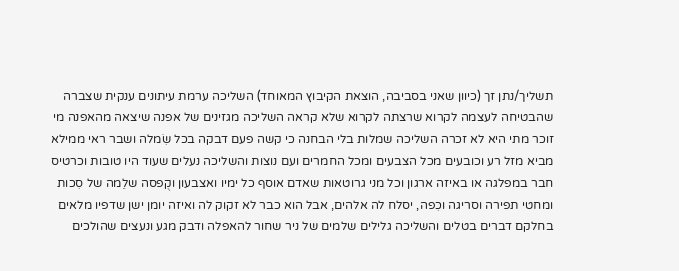תשליך/נתן זך (כיוון שאני בסביבה, הוצאת הקיבוץ המאוחד) השליכה ערמת עיתונים ענקית שצברה שהבטיחה לעצמה לקרוא שרצתה לקרוא שלא קראה השליכה מגזינים של אפנה שיצאה מהאפנה מי זוכר מתי היא לא זכרה השליכה שמלות בלי הבחנה כי קשה פעם דבקה בכל שִׂמלה ושבר ראי ממילא מביא מזל רע וכובעים מכל הצבעים ומכל החמרים ועם נוצות והשליכה נעלים שעוד היו טובות וכרטיס חבר במפלגה או באיזה ארגון וכל מני גרוטאות שאדם אוסף כל ימיו ואצבעון וקֻפסה שלֵמה של סִכות ומחטי תפירה וסריגה וכִפה, יסלח לה אלהים, אבל הוא כבר לא זקוק לה ואיזה יומן ישן שדפיו מלאים בחלקם דברים בטלים והשליכה גלילים שלמים של ניר שחור להאפלה ודבק מגע ונעצים שהולכים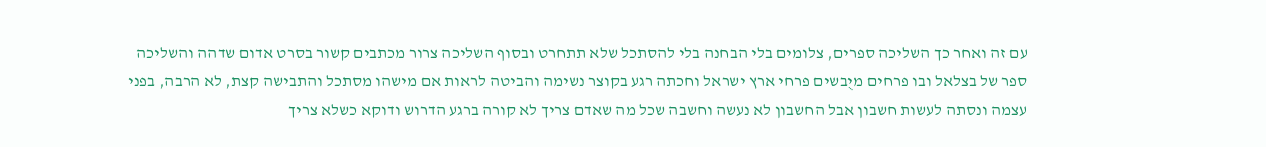עם זה ואחר כך השליכה ספרים, צלומים בלי הבחנה בלי להסתכל שלא תתחרט ובסוף השליכה צרור מכתבים קשור בסרט אדום שדהה והשליכה ספר של בצלאל ובו פרחים מיֻבשים פרחי ארץ ישראל וחכתה רגע בקוצר נשימה והביטה לראות אם מישהו מסתכל והתבישה קצת, לא הרבה, בפני עצמה ונסתה לעשות חשבון אבל החשבון לא נעשה וחשבה שכל מה שאדם צריך לא קורה ברגע הדרוש ודוקא כשלא צריך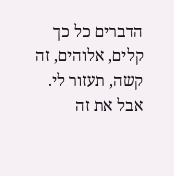הדברים כל כך קלים, אלוהים, זה קשה, תעזור לי. אבל את זה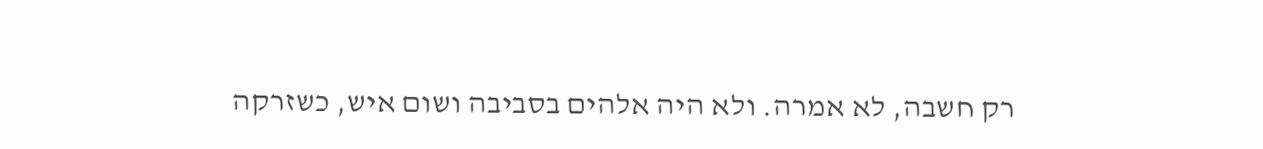רק חשבה, לא אמרה. ולא היה אלהים בסביבה ושום איש, כשזרקה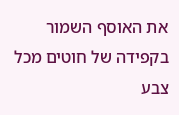את האוסף השמור בקפידה של חוטים מכל צבע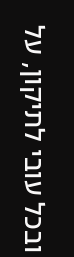ובכל עובי לתיקון, על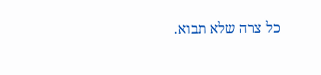כל צרה שלא תבוא.